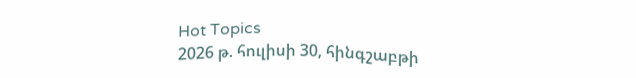Hot Topics
2026 թ. հուլիսի 30, հինգշաբթի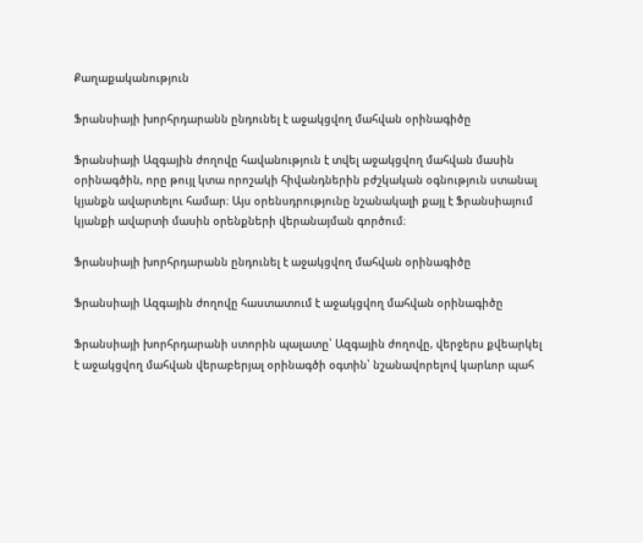Քաղաքականություն

Ֆրանսիայի խորհրդարանն ընդունել է աջակցվող մահվան օրինագիծը

Ֆրանսիայի Ազգային ժողովը հավանություն է տվել աջակցվող մահվան մասին օրինագծին, որը թույլ կտա որոշակի հիվանդներին բժշկական օգնություն ստանալ կյանքն ավարտելու համար։ Այս օրենսդրությունը նշանակալի քայլ է Ֆրանսիայում կյանքի ավարտի մասին օրենքների վերանայման գործում։

Ֆրանսիայի խորհրդարանն ընդունել է աջակցվող մահվան օրինագիծը

Ֆրանսիայի Ազգային ժողովը հաստատում է աջակցվող մահվան օրինագիծը

Ֆրանսիայի խորհրդարանի ստորին պալատը՝ Ազգային ժողովը, վերջերս քվեարկել է աջակցվող մահվան վերաբերյալ օրինագծի օգտին՝ նշանավորելով կարևոր պահ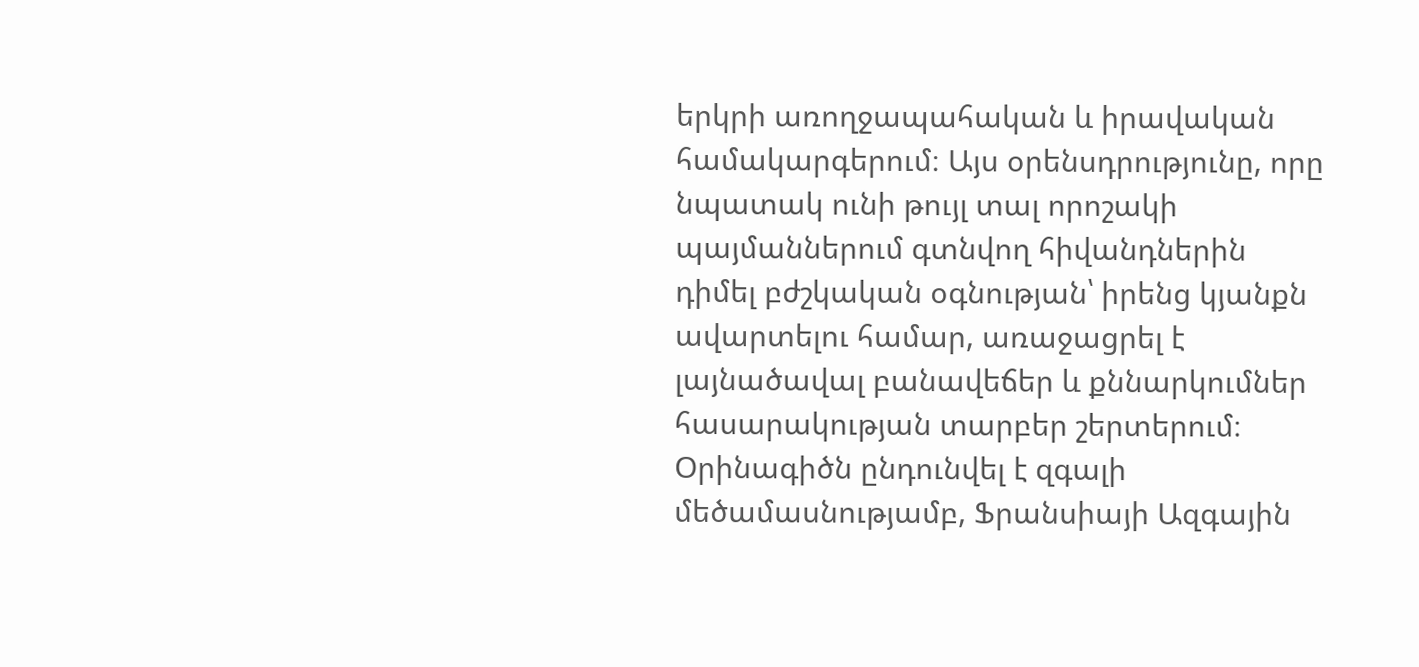երկրի առողջապահական և իրավական համակարգերում։ Այս օրենսդրությունը, որը նպատակ ունի թույլ տալ որոշակի պայմաններում գտնվող հիվանդներին դիմել բժշկական օգնության՝ իրենց կյանքն ավարտելու համար, առաջացրել է լայնածավալ բանավեճեր և քննարկումներ հասարակության տարբեր շերտերում։ Օրինագիծն ընդունվել է զգալի մեծամասնությամբ, Ֆրանսիայի Ազգային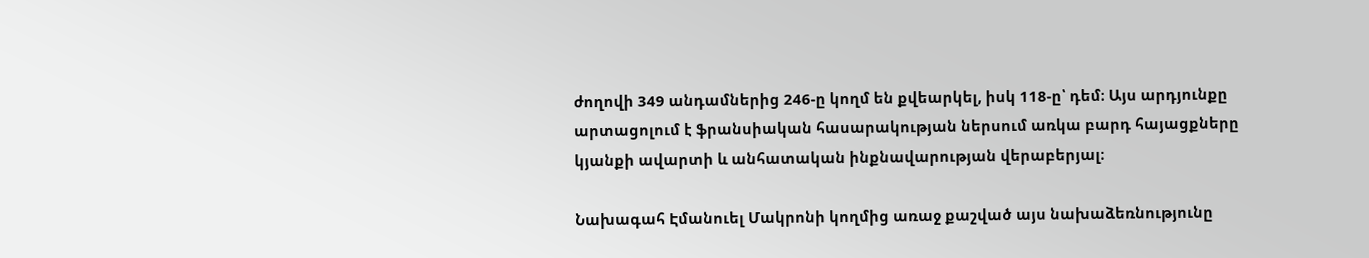ժողովի 349 անդամներից 246-ը կողմ են քվեարկել, իսկ 118-ը՝ դեմ։ Այս արդյունքը արտացոլում է ֆրանսիական հասարակության ներսում առկա բարդ հայացքները կյանքի ավարտի և անհատական ինքնավարության վերաբերյալ։

Նախագահ Էմանուել Մակրոնի կողմից առաջ քաշված այս նախաձեռնությունը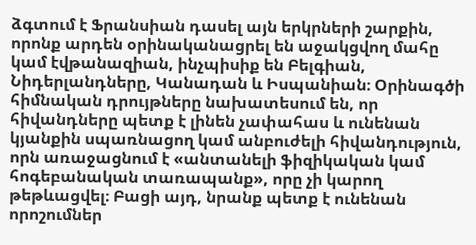ձգտում է Ֆրանսիան դասել այն երկրների շարքին, որոնք արդեն օրինականացրել են աջակցվող մահը կամ էվթանազիան, ինչպիսիք են Բելգիան, Նիդերլանդները, Կանադան և Իսպանիան։ Օրինագծի հիմնական դրույթները նախատեսում են, որ հիվանդները պետք է լինեն չափահաս և ունենան կյանքին սպառնացող կամ անբուժելի հիվանդություն, որն առաջացնում է «անտանելի ֆիզիկական կամ հոգեբանական տառապանք», որը չի կարող թեթևացվել։ Բացի այդ, նրանք պետք է ունենան որոշումներ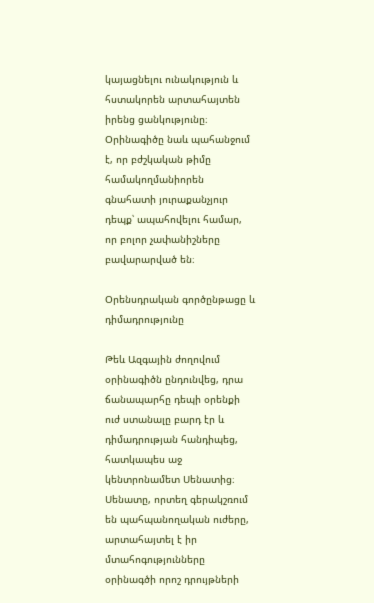կայացնելու ունակություն և հստակորեն արտահայտեն իրենց ցանկությունը։ Օրինագիծը նաև պահանջում է, որ բժշկական թիմը համակողմանիորեն գնահատի յուրաքանչյուր դեպք՝ ապահովելու համար, որ բոլոր չափանիշները բավարարված են։

Օրենսդրական գործընթացը և դիմադրությունը

Թեև Ազգային ժողովում օրինագիծն ընդունվեց, դրա ճանապարհը դեպի օրենքի ուժ ստանալը բարդ էր և դիմադրության հանդիպեց, հատկապես աջ կենտրոնամետ Սենատից։ Սենատը, որտեղ գերակշռում են պահպանողական ուժերը, արտահայտել է իր մտահոգությունները օրինագծի որոշ դրույթների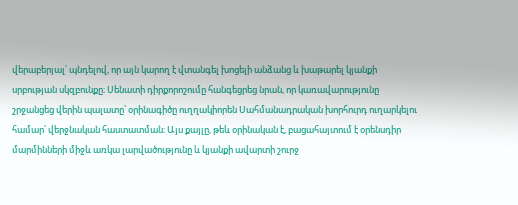վերաբերյալ՝ պնդելով, որ այն կարող է վտանգել խոցելի անձանց և խաթարել կյանքի սրբության սկզբունքը։ Սենատի դիրքորոշումը հանգեցրեց նրան, որ կառավարությունը շրջանցեց վերին պալատը՝ օրինագիծը ուղղակիորեն Սահմանադրական խորհուրդ ուղարկելու համար՝ վերջնական հաստատման։ Այս քայլը, թեև օրինական է, բացահայտում է օրենսդիր մարմինների միջև առկա լարվածությունը և կյանքի ավարտի շուրջ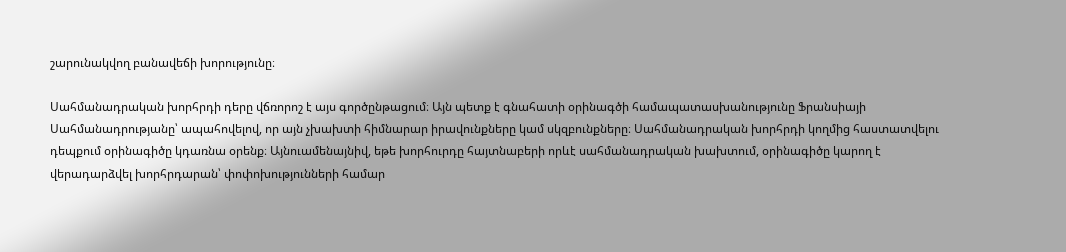շարունակվող բանավեճի խորությունը։

Սահմանադրական խորհրդի դերը վճռորոշ է այս գործընթացում։ Այն պետք է գնահատի օրինագծի համապատասխանությունը Ֆրանսիայի Սահմանադրությանը՝ ապահովելով, որ այն չխախտի հիմնարար իրավունքները կամ սկզբունքները։ Սահմանադրական խորհրդի կողմից հաստատվելու դեպքում օրինագիծը կդառնա օրենք։ Այնուամենայնիվ, եթե խորհուրդը հայտնաբերի որևէ սահմանադրական խախտում, օրինագիծը կարող է վերադարձվել խորհրդարան՝ փոփոխությունների համար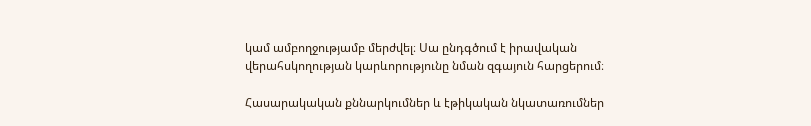կամ ամբողջությամբ մերժվել։ Սա ընդգծում է իրավական վերահսկողության կարևորությունը նման զգայուն հարցերում։

Հասարակական քննարկումներ և էթիկական նկատառումներ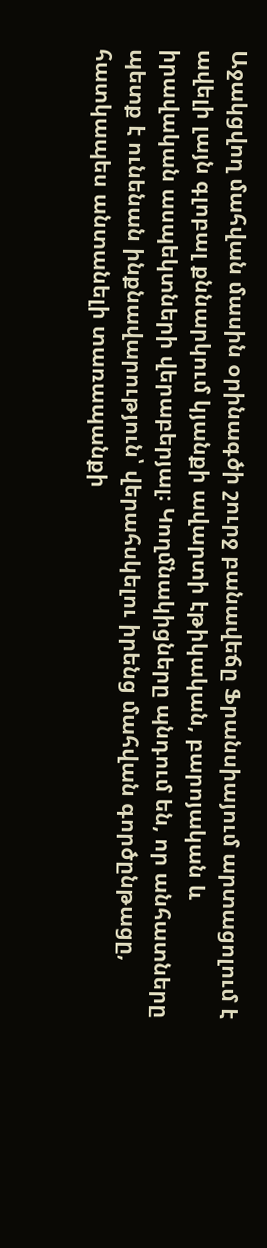Աջակցվող մահվան մասին օրինագծի շուրջ բանավեճը Ֆրանսիայում արտացոլում է ավելի լայն գլոբալ քննարկում կյանքի ավարտի էթիկական, բարոյական և իրավական ասպեկտների վերաբերյալ։ Կողմնակիցները պնդում են, որ անհատները պետք է ունենան ինքնավարություն՝ վերահսկելու իրենց մահվան գործընթացը, հատկապես անտանելի տառապանքի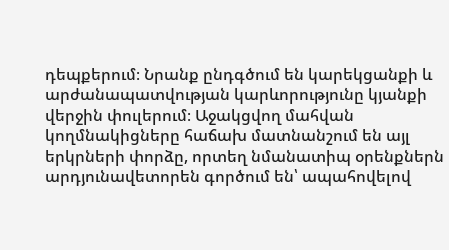դեպքերում։ Նրանք ընդգծում են կարեկցանքի և արժանապատվության կարևորությունը կյանքի վերջին փուլերում։ Աջակցվող մահվան կողմնակիցները հաճախ մատնանշում են այլ երկրների փորձը, որտեղ նմանատիպ օրենքներն արդյունավետորեն գործում են՝ ապահովելով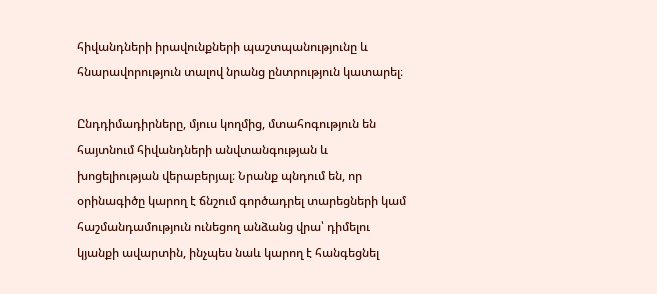հիվանդների իրավունքների պաշտպանությունը և հնարավորություն տալով նրանց ընտրություն կատարել։

Ընդդիմադիրները, մյուս կողմից, մտահոգություն են հայտնում հիվանդների անվտանգության և խոցելիության վերաբերյալ։ Նրանք պնդում են, որ օրինագիծը կարող է ճնշում գործադրել տարեցների կամ հաշմանդամություն ունեցող անձանց վրա՝ դիմելու կյանքի ավարտին, ինչպես նաև կարող է հանգեցնել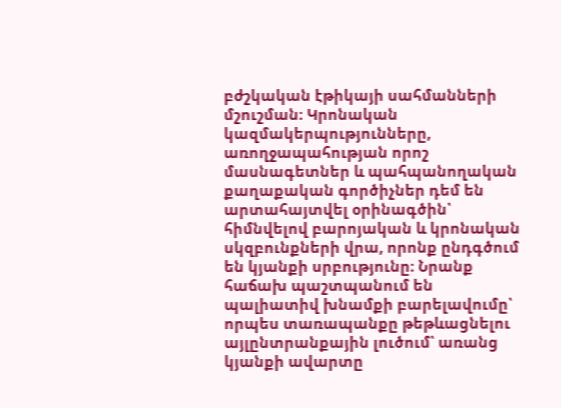բժշկական էթիկայի սահմանների մշուշման։ Կրոնական կազմակերպությունները, առողջապահության որոշ մասնագետներ և պահպանողական քաղաքական գործիչներ դեմ են արտահայտվել օրինագծին՝ հիմնվելով բարոյական և կրոնական սկզբունքների վրա, որոնք ընդգծում են կյանքի սրբությունը։ Նրանք հաճախ պաշտպանում են պալիատիվ խնամքի բարելավումը՝ որպես տառապանքը թեթևացնելու այլընտրանքային լուծում՝ առանց կյանքի ավարտը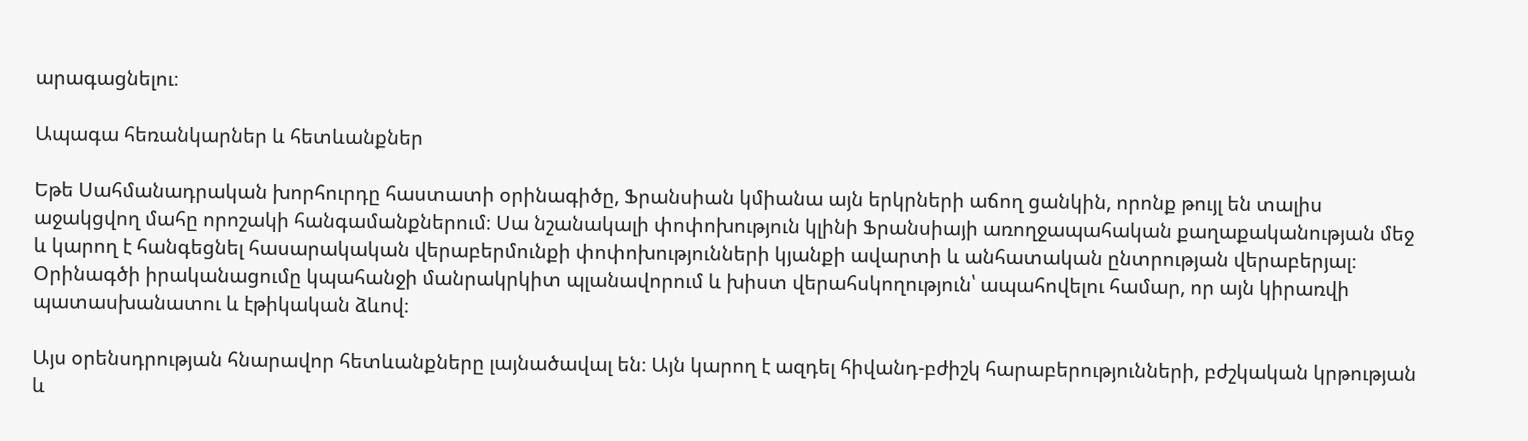արագացնելու։

Ապագա հեռանկարներ և հետևանքներ

Եթե Սահմանադրական խորհուրդը հաստատի օրինագիծը, Ֆրանսիան կմիանա այն երկրների աճող ցանկին, որոնք թույլ են տալիս աջակցվող մահը որոշակի հանգամանքներում։ Սա նշանակալի փոփոխություն կլինի Ֆրանսիայի առողջապահական քաղաքականության մեջ և կարող է հանգեցնել հասարակական վերաբերմունքի փոփոխությունների կյանքի ավարտի և անհատական ընտրության վերաբերյալ։ Օրինագծի իրականացումը կպահանջի մանրակրկիտ պլանավորում և խիստ վերահսկողություն՝ ապահովելու համար, որ այն կիրառվի պատասխանատու և էթիկական ձևով։

Այս օրենսդրության հնարավոր հետևանքները լայնածավալ են։ Այն կարող է ազդել հիվանդ-բժիշկ հարաբերությունների, բժշկական կրթության և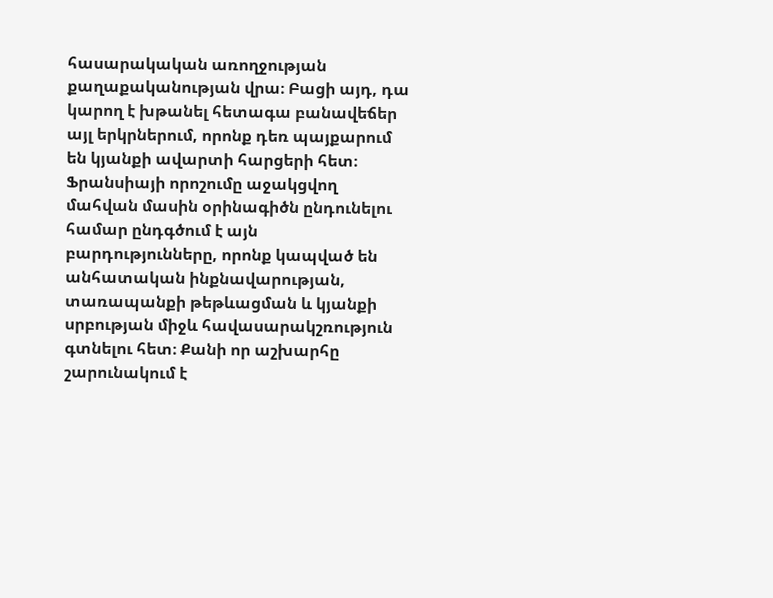հասարակական առողջության քաղաքականության վրա։ Բացի այդ, դա կարող է խթանել հետագա բանավեճեր այլ երկրներում, որոնք դեռ պայքարում են կյանքի ավարտի հարցերի հետ։ Ֆրանսիայի որոշումը աջակցվող մահվան մասին օրինագիծն ընդունելու համար ընդգծում է այն բարդությունները, որոնք կապված են անհատական ինքնավարության, տառապանքի թեթևացման և կյանքի սրբության միջև հավասարակշռություն գտնելու հետ։ Քանի որ աշխարհը շարունակում է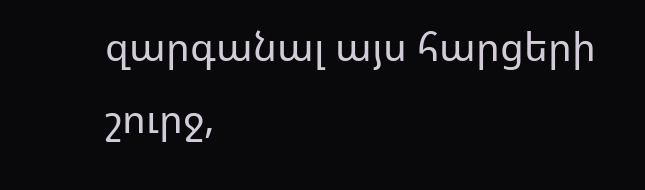զարգանալ այս հարցերի շուրջ,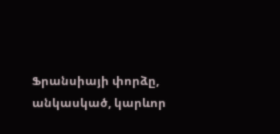Ֆրանսիայի փորձը, անկասկած, կարևոր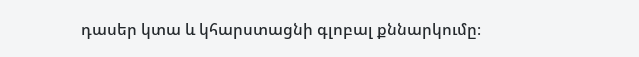դասեր կտա և կհարստացնի գլոբալ քննարկումը։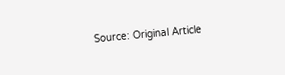Source: Original Article